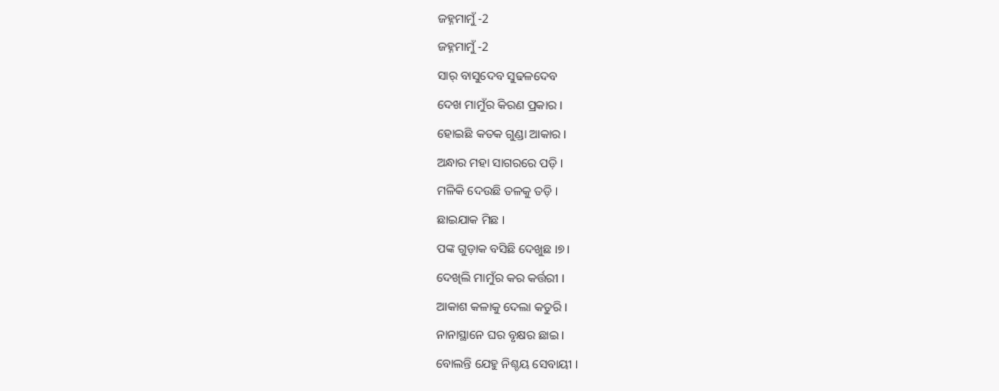ଜହ୍ନମାମୁଁ -2
ଜହ୍ନମାମୁଁ -2
ସାର୍ ବାସୁଦେବ ସୁଢଳଦେବ
ଦେଖ ମାମୁଁର କିରଣ ପ୍ରକାର ।
ହୋଇଛି କତକ ଗୁଣ୍ଡା ଆକାର ।
ଅନ୍ଧାର ମହା ସାଗରରେ ପଡ଼ି ।
ମଳିକି ଦେଉଛି ତଳକୁ ତଡ଼ି ।
ଛାଇଯାକ ମିଛ ।
ପଙ୍କ ଗୁଡ଼ାକ ବସିଛି ଦେଖୁଛ ।୭।
ଦେଖିଲି ମାମୁଁର କର କର୍ତ୍ତରୀ ।
ଆକାଶ କଳାକୁ ଦେଲା କତୁରି ।
ନାନାସ୍ଥାନେ ଘର ବୃକ୍ଷର ଛାଇ ।
ବୋଲନ୍ତି ଯେହୁ ନିଶ୍ଚୟ ସେବାୟୀ ।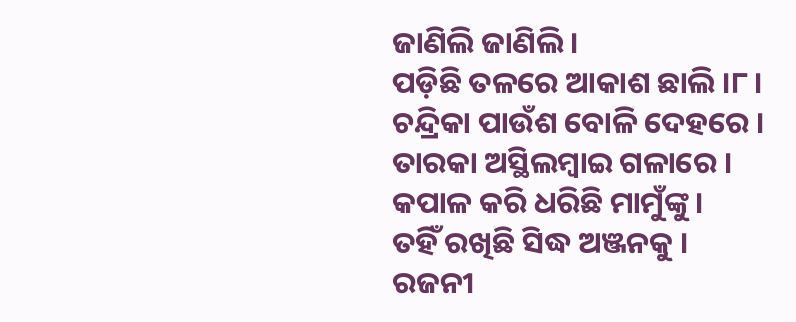ଜାଣିଲି ଜାଣିଲି ।
ପଡ଼ିଛି ତଳରେ ଆକାଶ ଛାଲି ।୮।
ଚନ୍ଦ୍ରିକା ପାଉଁଶ ବୋଳି ଦେହରେ ।
ତାରକା ଅସ୍ଥିଲମ୍ବାଇ ଗଳାରେ ।
କପାଳ କରି ଧରିଛି ମାମୁଁଙ୍କୁ ।
ତହିଁ ରଖିଛି ସିଦ୍ଧ ଅଞ୍ଜନକୁ ।
ରଜନୀ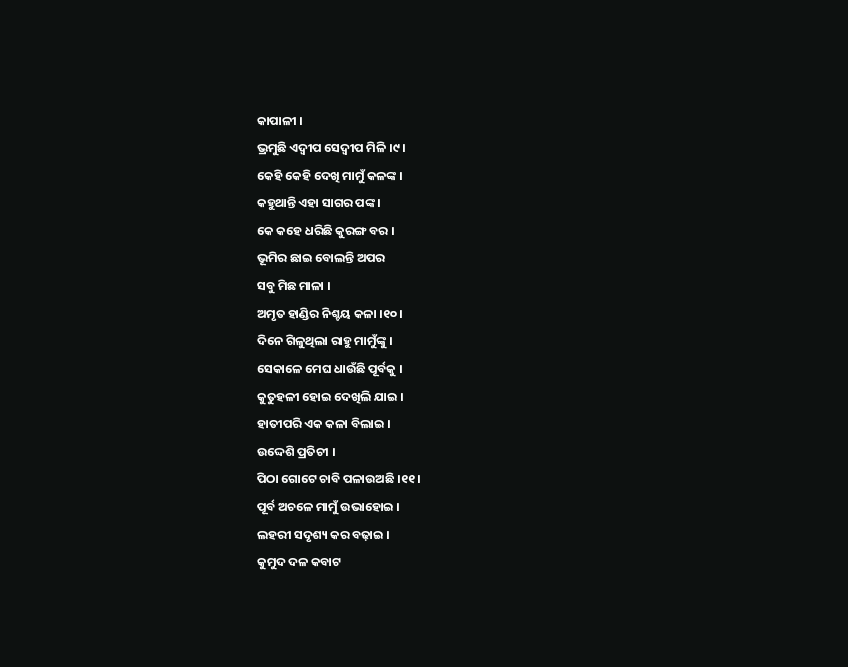କାପାଳୀ ।
ଭ୍ରମୁଛି ଏଦ୍ବୀପ ସେଦ୍ବୀପ ମିଳି ।୯।
କେହି କେହି ଦେଖି ମାମୁଁ କଳଙ୍କ ।
କହୁଥାନ୍ତି ଏହା ସାଗର ପଙ୍କ ।
କେ କହେ ଧରିଛି କୁରଙ୍ଗ ବର ।
ଭୂମିର ଛାଇ ବୋଲନ୍ତି ଅପର
ସବୁ ମିଛ ମାଳା ।
ଅମୃତ ହାଣ୍ଡିର ନିଶ୍ଚୟ କଳା ।୧୦।
ଦିନେ ଗିଳୁଥିଲା ରାହୁ ମାମୁଁଙ୍କୁ ।
ସେକାଳେ ମେଘ ଧାଉଁଛି ପୂର୍ବକୁ ।
କୁତୁହଳୀ ହୋଇ ଦେଖିଲି ଯାଇ ।
ହାତୀପରି ଏକ କଳା ବିଲାଇ ।
ଉଦ୍ଦେଶି ପ୍ରତିଚୀ ।
ପିଠା ଗୋଟେ ଚାବି ପଳାଉଅଛି ।୧୧।
ପୂର୍ବ ଅଚଳେ ମାମୁଁ ଉଭାହୋଇ ।
ଲହରୀ ସଦୃଶ୍ୟ କର ବଢ଼ାଇ ।
କୁମୁଦ ଦଳ କବାଟ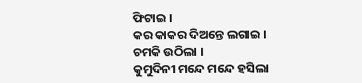ଫିଟାଇ ।
କର କାକର ଦିଅନ୍ତେ ଲଗାଇ ।
ଚମକି ଉଠିଲା ।
କୁମୁଦିନୀ ମନ୍ଦେ ମନ୍ଦେ ହସିଲା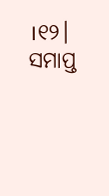।୧୨।
ସମାପ୍ତ